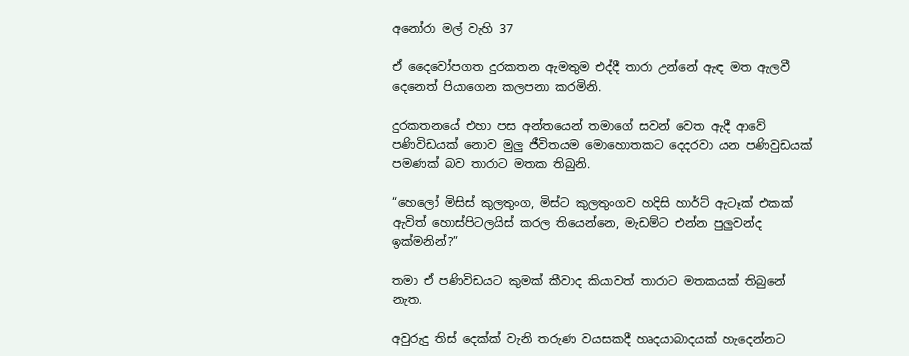අනෝරා මල් වැහි 37

ඒ දෛවෝපගත දුරකතන ඇමතුම එද්දී තාරා උන්නේ ඇඳ මත ඇලවී දෙනෙත් පියාගෙන කලපනා කරමිනි.

දුරකතනයේ එහා පස අන්තයෙන් තමාගේ සවන් වෙත ඇදී ආවේ පණිවිඩයක් නොව මුලු ජීවිතයම මොහොතකට දෙදරවා යන පණිවුඩයක් පමණක් බව තාරාට මතක තිබුනි.

“හෙලෝ මිසිස් කුලතුංග, මිස්ට කුලතුංගව හදිසි හාර්ට් ඇටෑක් එකක් ඇවිත් හොස්පිටලයිස් කරල තියෙන්නෙ, මැඩම්ට එන්න පුලුවන්ද ඉක්මනින්?”

තමා ඒ පණිවිඩයට කුමක් කීවාද කියාවත් තාරාට මතකයක් තිබුනේ නැත.

අවුරුදු තිස් දෙක්ක් වැනි තරුණ වයසකදී හෘදයාබාදයක් හැදෙන්නට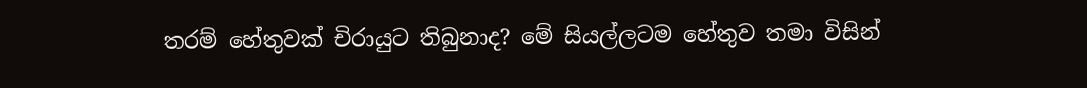තරම් හේතුවක් චිරායුට තිබුනාද? මේ සියල්ලටම හේතුව තමා විසින්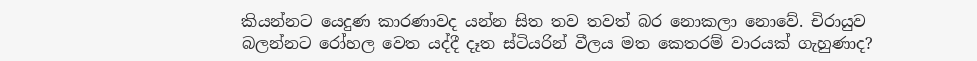කියන්නට යෙදුණ කාරණාවද යන්න සිත තව තවත් බර නොකලා නොවේ. චිරායුව බලන්නට රෝහල වෙත යද්දී දෑත ස්ටියරින් වීලය මත කෙතරම් වාරයක් ගැහුණාද?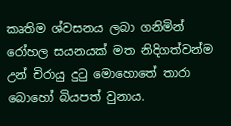කෘතිම ශ්වසනය ලබා ගනිමින් රෝහල සයනයක් මත නිදිගත්වන්ම උන් චිරායු දුටු මොහොතේ තාරා බොහෝ බියපත් වුනාය.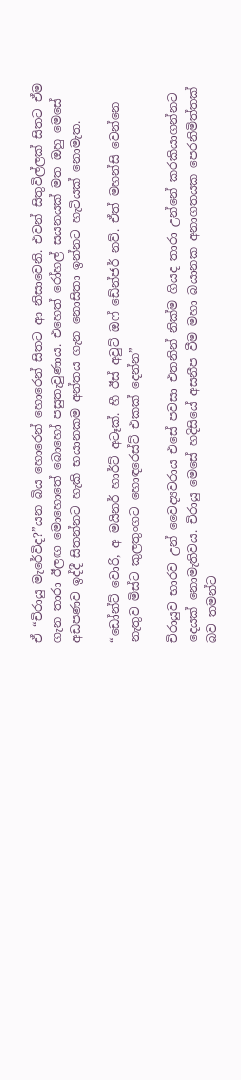ඒ “චිරායු මැරේවිද?”යන බිය හොරෙන් හොරෙන් සිතට ආ නිසාවෙනි. එවන් සිතුවිල්ලක් සිතට ඒම ගැන තාරා ඊලඟ මොහොතේ බොහෝ පසුතැවුණාය. එහෙත් රෝහල් සයනයක් මත ඔහු මෙසේ අඩපණව ඉද්දී සිතන්නට හැකි භයානකම අන්තය ගැන නොසිතා ඉන්නට හැටියක් නොමැත.

“ඩෝන්ට් වොරි, අ මයිනර් හාර්ට් අටෑක්. හී ඊස් අවුට් ඔෆ් ඩේන්ජර් නව්. ඒත් මහන්සි වෙන්නෙ නැතුව මිස්ට කුලතුංගට හොඳරෙස්ට් එකක් දෙන්න”

චිරායුව භාරව උන් වෛද්‍යවරාය එසේ පවසා එතනින් නික්ම ගියද තාරා උන්නේ කරකියාගන්නට දෙයක් නොමැතිවය. චිරායු මෙසේ හදිසියේ අසනීප වීම මහා බයානක අනාගතයක පෙරනිමිත්තක් බව තමන්ට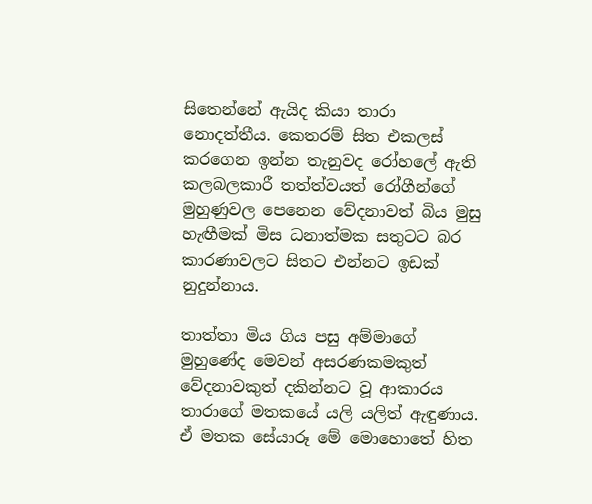සිතෙන්නේ ඇයිද කියා තාරා නොදත්තීය. කෙතරම් සිත එකලස් කරගෙන ඉන්න තැනුවද රෝහලේ ඇති කලබලකාරී තත්ත්වයත් රෝගීන්ගේ මුහුණුවල පෙනෙන වේදනාවත් බිය මුසු හැඟීමක් මිස ධනාත්මක සතුටට බර කාරණාවලට සිතට එන්නට ඉඩක් නුදුන්නාය.

තාත්තා මිය ගිය පසු අම්මාගේ මුහුණේද මෙවන් අසරණකමකුත් වේදනාවකුත් දකින්නට වූ ආකාරය තාරාගේ මතකයේ යලි යලිත් ඇඳුණාය. ඒ මතක සේයාරූ මේ මොහොතේ හිත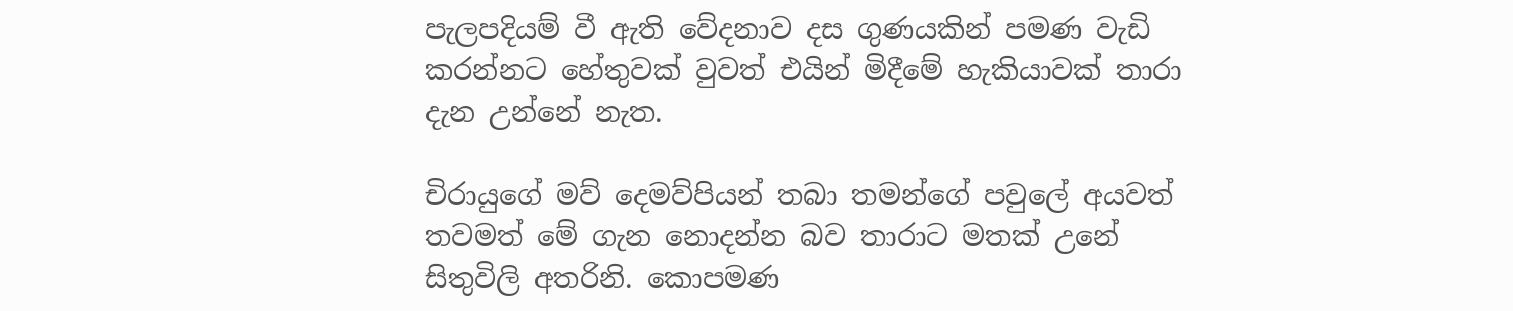පැලපදියම් වී ඇති වේදනාව දස ගුණයකින් පමණ වැඩි කරන්නට හේතුවක් වුවත් එයින් මිදීමේ හැකියාවක් තාරා දැන උන්නේ නැත.

චිරායුගේ මව් දෙමව්පියන් තබා තමන්ගේ පවුලේ අයවත් තවමත් මේ ගැන නොදන්න බව තාරාට මතක් උනේ සිතුවිලි අතරිනි. කොපමණ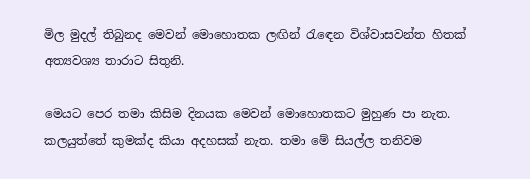මිල මුදල් තිබුනද මෙවන් මොහොතක ලඟින් රැඳෙන විශ්වාසවන්ත හිතක් අත්‍යවශ්‍ය තාරාට සිතුනි.

මෙයට පෙර තමා කිසිම දිනයක මෙවන් මොහොතකට මුහුණ පා නැත. කලයුත්තේ කුමක්ද කියා අදහසක් නැත. තමා මේ සියල්ල තනිවම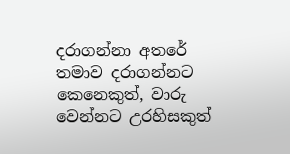දරාගන්නා අතරේ තමාව දරාගන්නට කෙනෙකුත්, වාරු වෙන්නට උරහිසකුත්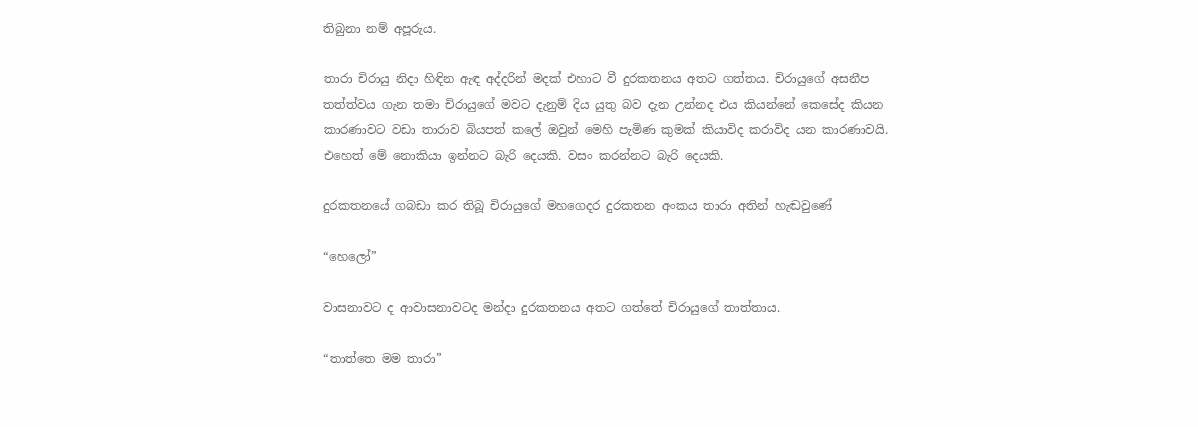තිබුනා නම් අපූරුය.

තාරා චිරායු නිදා හිඳින ඇඳ අද්දරින් මදක් එහාට වී දුරකතනය අතට ගත්තය. චිරායුගේ අසනීප තත්ත්වය ගැන තමා චිරායුගේ මවට දැනුම් දිය යුතු බව දැන උන්නද එය කියන්නේ කෙසේද කියන කාරණාවට වඩා තාරාව බියපත් කලේ ඔවුන් මෙහි පැමිණ කුමක් කියාවිද කරාවිද යන කාරණාවයි. එහෙත් මේ නොකියා ඉන්නට බැරි දෙයකි. වසං කරන්නට බැරි දෙයකි.

දුරකතනයේ ගබඩා කර තිබූ චිරායුගේ මහගෙදර දුරකතන අංකය තාරා අතින් හැඬවුණේ

“හෙලෝ”

වාසනාවට ද ආවාසනාවටද මන්දා දුරකතනය අතට ගත්තේ චිරායුගේ තාත්තාය.

“තාත්තෙ මම තාරා”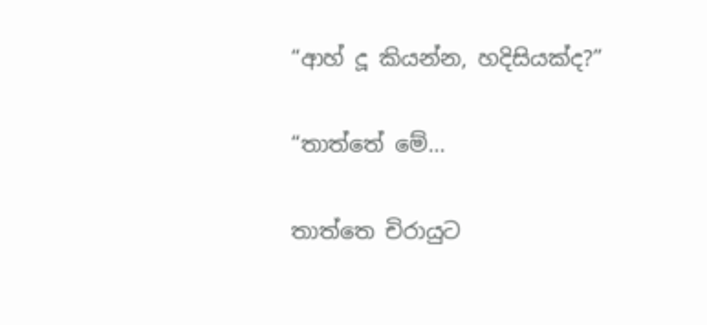“ආහ් දූ කියන්න, හදිසියක්ද?”

“තාත්තේ මේ…

තාත්තෙ චිරායුට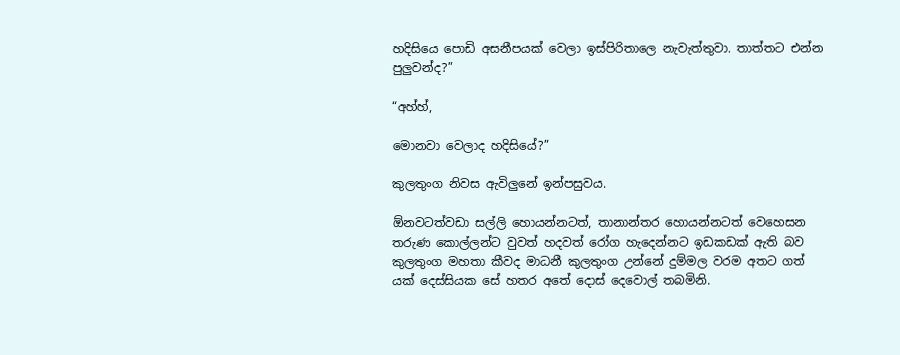හදිසියෙ පොඩි අසනීපයක් වෙලා ඉස්පිරිතාලෙ නැවැත්තුවා. තාත්තට එන්න පුලුවන්ද?”

“අහ්හ්,

මොනවා වෙලාද හදිසියේ?”

කුලතුංග නිවස ඇවිලුනේ ඉන්පසුවය.

ඕනවටත්වඩා සල්ලි හොයන්නටත්, තානාන්තර හොයන්නටත් වෙහෙසන තරුණ කොල්ලන්ට වුවත් හදවත් රෝග හැදෙන්නට ඉඩකඩක් ඇති බව කුලතුංග මහතා කීවද මාධනී කුලතුංග උන්නේ දුම්මල වරම අතට ගත් යක් දෙස්සියක සේ හතර අතේ දොස් දෙවොල් තබමිනි.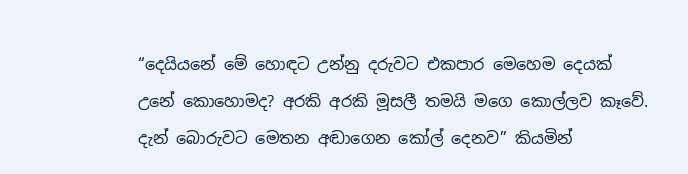“දෙයියනේ මේ හොඳට උන්නු දරුවට එකපාර මෙහෙම දෙයක් උනේ කොහොමද? අරකි අරකි මූසලී තමයි මගෙ කොල්ලව කෑවේ. දැන් බොරුවට මෙතන අඬාගෙන කෝල් දෙනව” කියමින්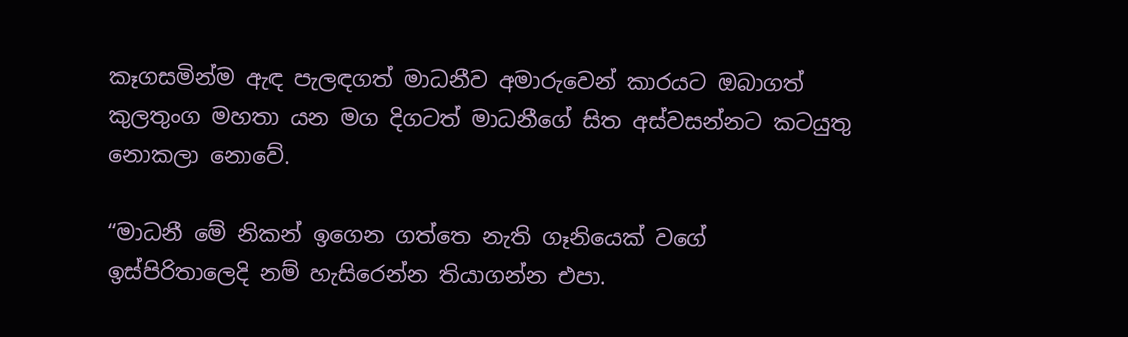කෑගසමින්ම ඇඳ පැලඳගත් මාධනීව අමාරුවෙන් කාරයට ඔබාගත් කුලතුංග මහතා යන මග දිගටත් මාධනීගේ සිත අස්වසන්නට කටයුතු නොකලා නොවේ.

“මාධනී මේ නිකන් ඉගෙන ගත්තෙ නැති ගෑනියෙක් වගේ ඉස්පිරිතාලෙදි නම් හැසිරෙන්න තියාගන්න එපා.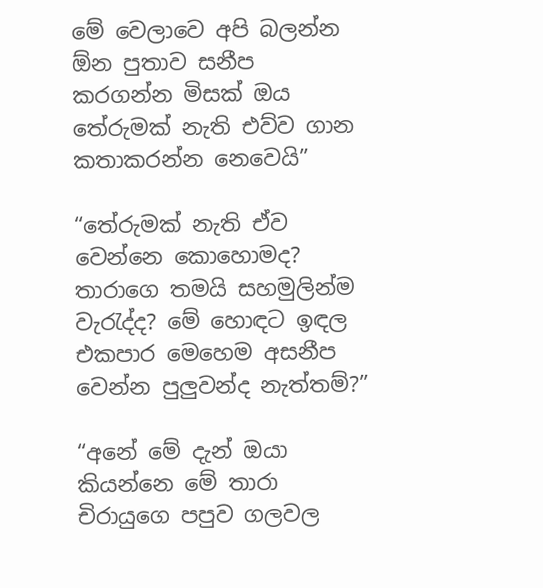මේ වෙලාවෙ අපි බලන්න ඕන පුතාව සනීප කරගන්න මිසක් ඔය තේරුමක් නැති එව්ව ගාන කතාකරන්න නෙවෙයි”

“තේරුමක් නැති ඒව වෙන්නෙ කොහොමද? තාරාගෙ තමයි සහමුලින්ම වැරැද්ද? මේ හොඳට ඉඳල එකපාර මෙහෙම අසනීප වෙන්න පුලුවන්ද නැත්තම්?”

“අනේ මේ දැන් ඔයා කියන්නෙ මේ තාරා චිරායුගෙ පපුව ගලවල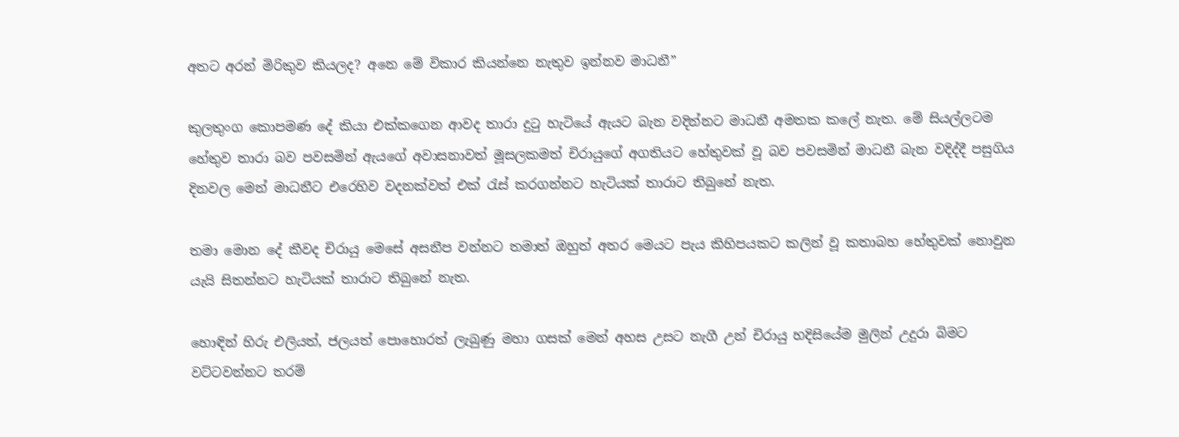අතට අරන් මිරිකුව කියලද? අනෙ මේ විකාර කියන්නෙ නැතුව ඉන්නව මාධනී”

කුලතුංග කොපමණ දේ කියා එක්කගෙන ආවද තාරා දුටු හැටියේ ඇයට බැන වදින්නට මාධනී අමතක කලේ නැත. මේ සියල්ලටම හේතුව තාරා බව පවසමින් ඇයගේ අවාසනාවත් මූසලකමත් චිරායුගේ අගතියට හේතුවක් වූ බව පවසමින් මාධනී බැන වදිද්දී පසුගිය දිනවල මෙන් මාධනීට එරෙහිව වදනක්වත් එක්‍ රැස් කරගන්නට හැටියක් තාරාට තිබුනේ නැත.

තමා මොන දේ කීවද චිරායු මෙසේ අසනීප වන්නට තමාත් ඔහුත් අතර මෙයට පැය කිහිපයකට කලින් වූ කතාබහ හේතුවක් නොවුන යැයි සිතන්නට හැටියක් තාරාට තිබුනේ නැත.

හොඳින් හිරු එලියත්, ජලයත් පොහොරත් ලැබුණු මහා ගසක් මෙන් අහස උසට නැගී උන් චිරායු හදිසියේම මුලින් උදුරා බිමට වට්ටවන්නට තරම්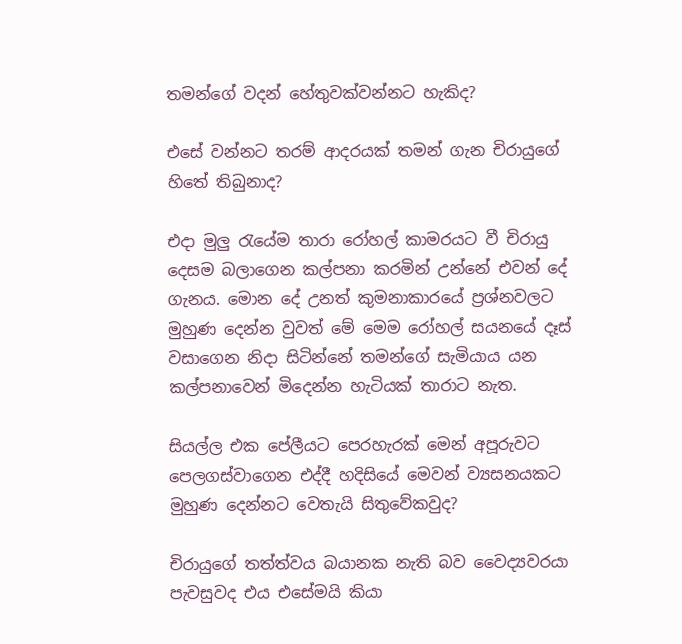තමන්ගේ වදන් හේතුවක්වන්නට හැකිද?

එසේ වන්නට තරම් ආදරයක් තමන් ගැන චිරායුගේ හිතේ තිබුනාද?

එදා මුලු රැයේම තාරා රෝහල් කාමරයට වී චිරායු දෙසම බලාගෙන කල්පනා කරමින් උන්නේ එවන් දේ ගැනය. මොන දේ උනත් කුමනාකාරයේ ප්‍රශ්නවලට මුහුණ දෙන්න වුවත් මේ මෙම රෝහල් සයනයේ දෑස් වසාගෙන නිදා සිටින්නේ තමන්ගේ සැමියාය යන කල්පනාවෙන් මිදෙන්න හැටියක් තාරාට නැත.

සියල්ල එක පේලීයට පෙරහැරක් මෙන් අපූරුවට පෙලගස්වාගෙන එද්දී හදිසියේ මෙවන් ව්‍යසනයකට මුහුණ දෙන්නට වෙතැයි සිතුවේකවුද?

චිරායුගේ තත්ත්වය බයානක නැති බව වෛද්‍යවරයා පැවසුවද එය එසේමයි කියා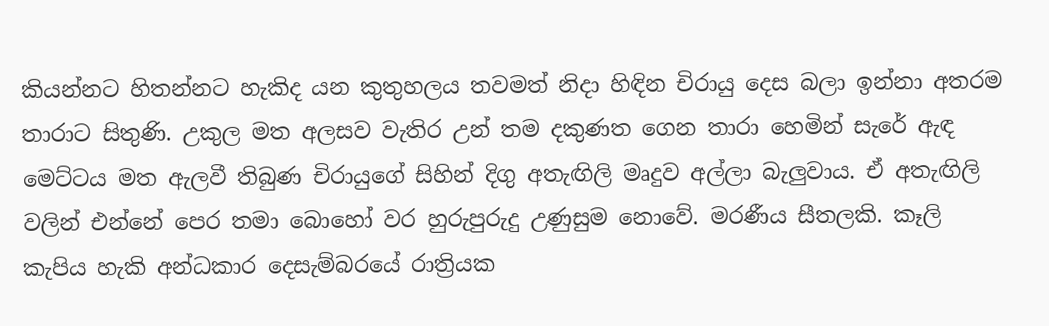කියන්නට හිතන්නට හැකිද යන කුතුහලය තවමත් නිදා හිඳින චිරායු දෙස බලා ඉන්නා අතරම තාරාට සිතුණි. උකුල මත අලසව වැතිර උන් තම දකුණත ගෙන තාරා හෙමින් සැරේ ඇඳ මෙට්ටය මත ඇලවී තිබුණ චිරායුගේ සිහින් දිගු අතැඟිලි මෘදුව අල්ලා බැලුවාය. ඒ අතැඟිලි වලින් එන්නේ පෙර තමා බොහෝ වර හුරුපුරුදු උණුසුම නොවේ. මරණීය සීතලකි. කෑලි කැපිය හැකි අන්ධකාර දෙසැම්බරයේ රාත්‍රියක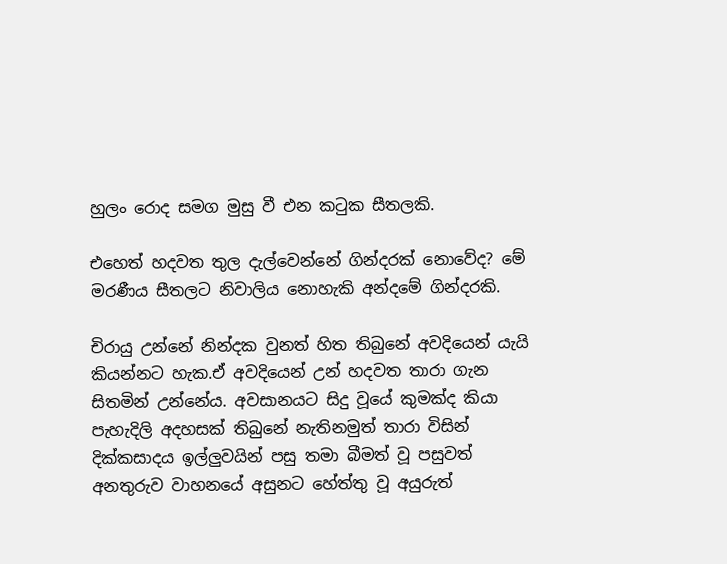හුලං රොද සමග මුසු වී එන කටුක සීතලකි.

එහෙත් හදවත තුල දැල්වෙන්නේ ගින්දරක් නොවේද? මේ මරණීය සීතලට නිවාලිය නොහැකි අන්දමේ ගින්දරකි.

චිරායු උන්නේ නින්දක වුනත් හිත තිබුනේ අවදියෙන් යැයි කියන්නට හැක.ඒ අවදියෙන් උන් හදවත තාරා ගැන සිතමින් උන්නේය. අවසානයට සිදු වූයේ කුමක්ද කියා පැහැදිලි අදහසක් තිබුනේ නැතිනමුත් තාරා විසින් දික්කසාදය ඉල්ලුවයින් පසු තමා බීමත් වූ පසුවත් අනතුරුව වාහනයේ අසුනට හේත්තු වූ අයුරුත්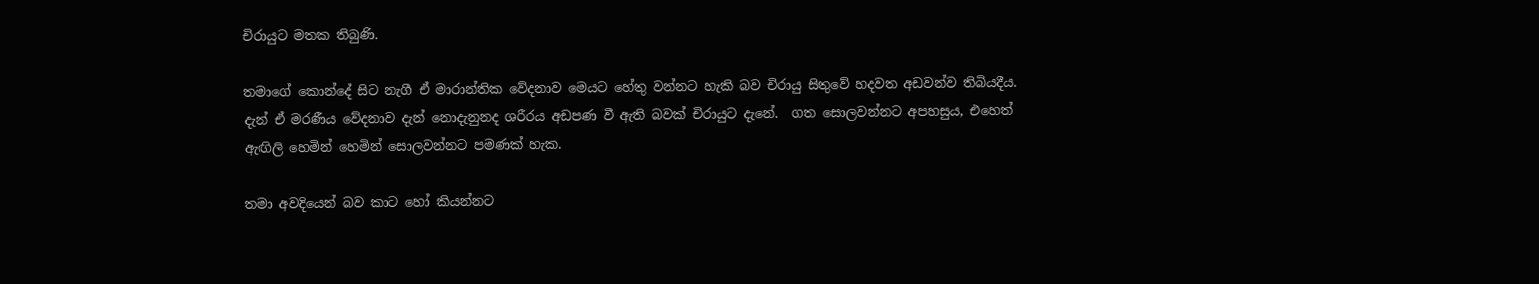චිරායුට මතක තිබුණි.

තමාගේ කොන්දේ සිට නැගී ඒ මාරාන්තික වේදනාව මෙයට හේතු වන්නට හැකි බව චිරායු සිතුවේ හදවත අඩවන්ව තිබියදීය. දැන් ඒ මරණීය වේදනාව දැන් නොදැනුනද ශරීරය අඩපණ වී ඇති බවක් චිරායුට දැනේ.  ගත සොලවන්නට අපහසුය, එහෙත් ඇඟිලි හෙමින් හෙමින් සොලවන්නට පමණක් හැක.

තමා අවදියෙන් බව කාට හෝ කියන්නට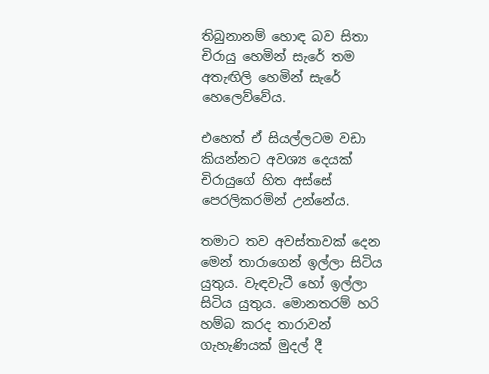තිබුනානම් හොඳ බව සිතා චිරායු හෙමින් සැරේ තම අතැඟිලි හෙමින් සැරේ හෙලෙව්වේය.

එහෙත් ඒ සියල්ලටම වඩා කියන්නට අවශ්‍ය දෙයක් චිරායුගේ හිත අස්සේ පෙරලිකරමින් උන්නේය.

තමාට තව අවස්තාවක් දෙන මෙන් තාරාගෙන් ඉල්ලා සිටිය යුතුය. වැඳවැටී හෝ ඉල්ලා සිටිය යුතුය. මොනතරම් හරි හම්බ කරද තාරාවන් ගැහැණියක් මුදල් දී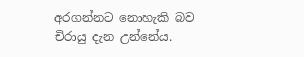අරගන්නට නොහැකි බව චිරායු දැන උන්නේය.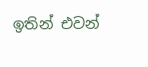ඉතින් එවන්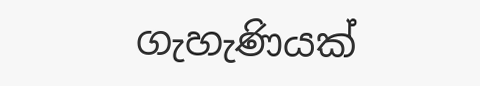ගැහැණියක්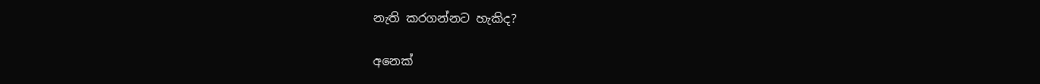නැති කරගන්නට හැකිද?

අනෙක්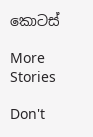කොටස්

More Stories

Don't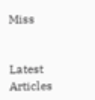Miss


Latest Articles